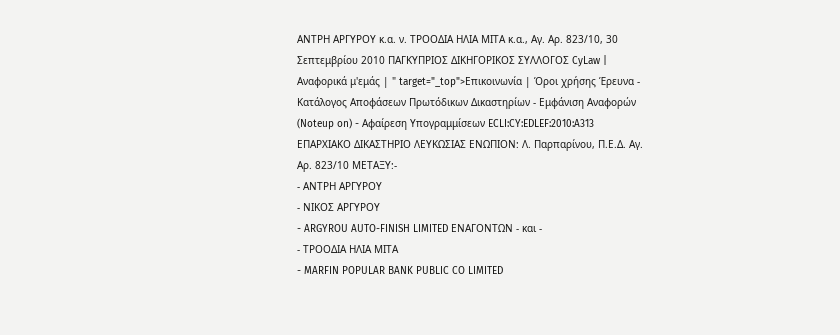ΑΝΤΡΗ ΑΡΓΥΡΟΥ κ.α. ν. ΤΡΟΟΔΙΑ ΗΛΙΑ ΜΙΤΑ κ.α., Αγ. Αρ. 823/10, 30 Σεπτεμβρίου 2010 ΠΑΓΚΥΠΡΙΟΣ ΔΙΚΗΓΟΡΙΚΟΣ ΣΥΛΛΟΓΟΣ CyLaw | Αναφορικά μ'εμάς | " target="_top">Επικοινωνία | Όροι χρήσης Έρευνα - Κατάλογος Αποφάσεων Πρωτόδικων Δικαστηρίων - Εμφάνιση Αναφορών (Noteup on) - Αφαίρεση Υπογραμμίσεων ECLI:CY:EDLEF:2010:A313 ΕΠΑΡΧΙΑΚΟ ΔΙΚΑΣΤΗΡΙΟ ΛΕΥΚΩΣΙΑΣ ΕΝΩΠΙΟΝ: Λ. Παρπαρίνου, Π.Ε.Δ. Αγ. Αρ. 823/10 ΜΕΤΑΞΥ:-
- ΑΝΤΡΗ ΑΡΓΥΡΟΥ
- ΝΙΚΟΣ ΑΡΓΥΡΟΥ
- ARGYROU AUTO-FINISH LIMITED ΕΝΑΓΟΝΤΩΝ - και -
- ΤΡΟΟΔΙΑ ΗΛΙΑ ΜΙΤΑ
- MARFIN POPULAR BANK PUBLIC CO LIMITED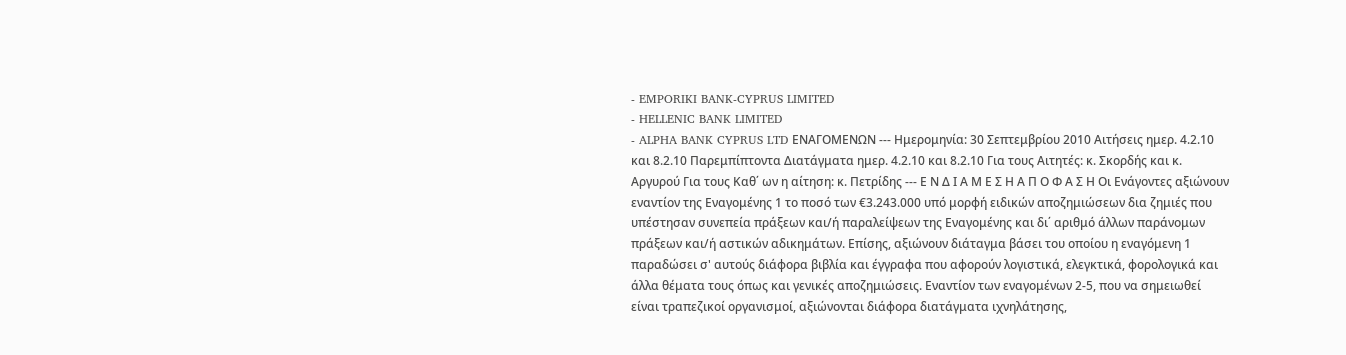- EMPORIKI BANK-CYPRUS LIMITED
- HELLENIC BANK LIMITED
- ALPHA BANK CYPRUS LTD ΕΝΑΓΟΜΕΝΩΝ --- Ημερομηνία: 30 Σεπτεμβρίου 2010 Αιτήσεις ημερ. 4.2.10 και 8.2.10 Παρεμπίπτοντα Διατάγματα ημερ. 4.2.10 και 8.2.10 Για τους Αιτητές: κ. Σκορδής και κ. Αργυρού Για τους Καθ΄ ων η αίτηση: κ. Πετρίδης --- Ε Ν Δ Ι Α Μ Ε Σ Η Α Π Ο Φ Α Σ Η Οι Ενάγοντες αξιώνουν εναντίον της Εναγομένης 1 το ποσό των €3.243.000 υπό μορφή ειδικών αποζημιώσεων δια ζημιές που υπέστησαν συνεπεία πράξεων και/ή παραλείψεων της Εναγομένης και δι΄ αριθμό άλλων παράνομων πράξεων και/ή αστικών αδικημάτων. Επίσης, αξιώνουν διάταγμα βάσει του οποίου η εναγόμενη 1 παραδώσει σ' αυτούς διάφορα βιβλία και έγγραφα που αφορούν λογιστικά, ελεγκτικά, φορολογικά και άλλα θέματα τους όπως και γενικές αποζημιώσεις. Εναντίον των εναγομένων 2-5, που να σημειωθεί είναι τραπεζικοί οργανισμοί, αξιώνονται διάφορα διατάγματα ιχνηλάτησης,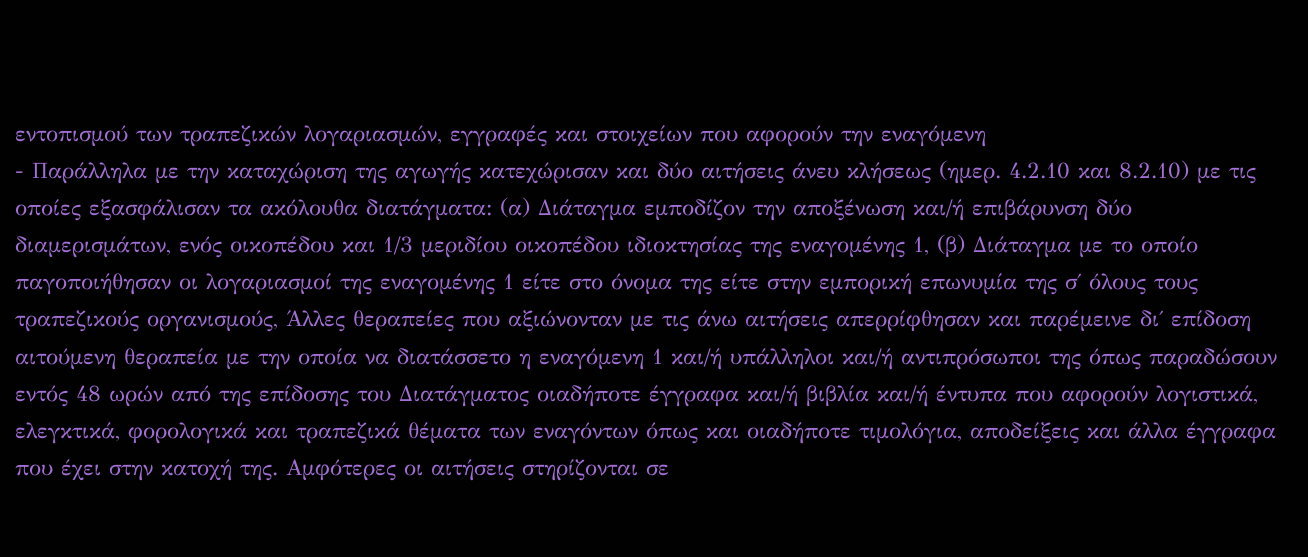εντοπισμού των τραπεζικών λογαριασμών, εγγραφές και στοιχείων που αφορούν την εναγόμενη
- Παράλληλα με την καταχώριση της αγωγής κατεχώρισαν και δύο αιτήσεις άνευ κλήσεως (ημερ. 4.2.10 και 8.2.10) με τις οποίες εξασφάλισαν τα ακόλουθα διατάγματα: (α) Διάταγμα εμποδίζον την αποξένωση και/ή επιβάρυνση δύο διαμερισμάτων, ενός οικοπέδου και 1/3 μεριδίου οικοπέδου ιδιοκτησίας της εναγομένης 1, (β) Διάταγμα με το οποίο παγοποιήθησαν οι λογαριασμοί της εναγομένης 1 είτε στο όνομα της είτε στην εμπορική επωνυμία της σ΄ όλους τους τραπεζικούς οργανισμούς, Άλλες θεραπείες που αξιώνονταν με τις άνω αιτήσεις απερρίφθησαν και παρέμεινε δι΄ επίδοση αιτούμενη θεραπεία με την οποία να διατάσσετο η εναγόμενη 1 και/ή υπάλληλοι και/ή αντιπρόσωποι της όπως παραδώσουν εντός 48 ωρών από της επίδοσης του Διατάγματος οιαδήποτε έγγραφα και/ή βιβλία και/ή έντυπα που αφορούν λογιστικά, ελεγκτικά, φορολογικά και τραπεζικά θέματα των εναγόντων όπως και οιαδήποτε τιμολόγια, αποδείξεις και άλλα έγγραφα που έχει στην κατοχή της. Αμφότερες οι αιτήσεις στηρίζονται σε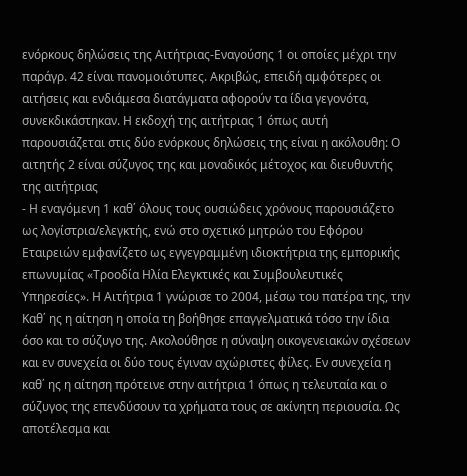ενόρκους δηλώσεις της Αιτήτριας-Εναγούσης 1 οι οποίες μέχρι την παράγρ. 42 είναι πανομοιότυπες. Ακριβώς, επειδή αμφότερες οι αιτήσεις και ενδιάμεσα διατάγματα αφορούν τα ίδια γεγονότα, συνεκδικάστηκαν. Η εκδοχή της αιτήτριας 1 όπως αυτή παρουσιάζεται στις δύο ενόρκους δηλώσεις της είναι η ακόλουθη: Ο αιτητής 2 είναι σύζυγος της και μοναδικός μέτοχος και διευθυντής της αιτήτριας
- Η εναγόμενη 1 καθ΄ όλους τους ουσιώδεις χρόνους παρουσιάζετο ως λογίστρια/ελεγκτής, ενώ στο σχετικό μητρώο του Εφόρου Εταιρειών εμφανίζετο ως εγγεγραμμένη ιδιοκτήτρια της εμπορικής επωνυμίας «Τροοδία Ηλία Ελεγκτικές και Συμβουλευτικές Υπηρεσίες». Η Αιτήτρια 1 γνώρισε το 2004, μέσω του πατέρα της, την Καθ΄ ης η αίτηση η οποία τη βοήθησε επαγγελματικά τόσο την ίδια όσο και το σύζυγο της. Ακολούθησε η σύναψη οικογενειακών σχέσεων και εν συνεχεία οι δύο τους έγιναν αχώριστες φίλες. Εν συνεχεία η καθ΄ ης η αίτηση πρότεινε στην αιτήτρια 1 όπως η τελευταία και ο σύζυγος της επενδύσουν τα χρήματα τους σε ακίνητη περιουσία. Ως αποτέλεσμα και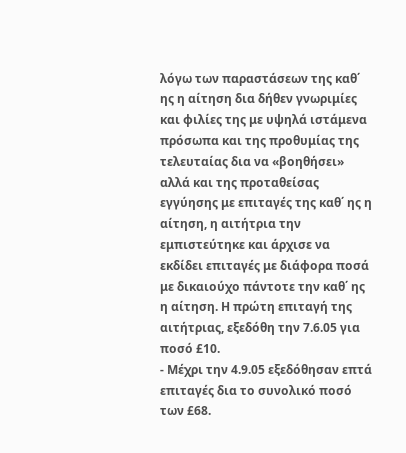λόγω των παραστάσεων της καθ΄ ης η αίτηση δια δήθεν γνωριμίες και φιλίες της με υψηλά ιστάμενα πρόσωπα και της προθυμίας της τελευταίας δια να «βοηθήσει» αλλά και της προταθείσας εγγύησης με επιταγές της καθ΄ ης η αίτηση, η αιτήτρια την εμπιστεύτηκε και άρχισε να εκδίδει επιταγές με διάφορα ποσά με δικαιούχο πάντοτε την καθ΄ ης η αίτηση. Η πρώτη επιταγή της αιτήτριας, εξεδόθη την 7.6.05 για ποσό £10.
- Μέχρι την 4.9.05 εξεδόθησαν επτά επιταγές δια το συνολικό ποσό των £68.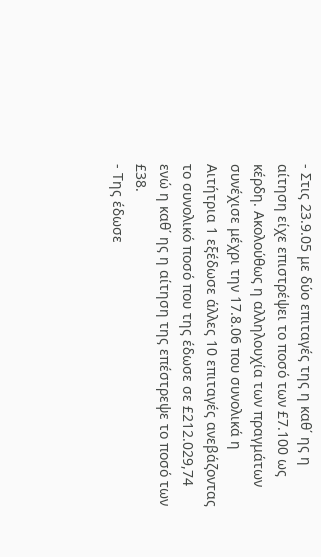- Στις 23.9.05 με δύο επιταγές της η καθ΄ ης η αίτηση είχε επιστρέψει το ποσό των £7.100 ως κέρδη. Ακολούθως η αλληλουχία των πραγμάτων συνέχισε μέχρι την 17.8.06 που συνολικά η Αιτήτρια 1 εξέδωσε άλλες 10 επιταγές ανεβάζοντας το συνολικό ποσό που της έδωσε σε £212.029,74 ενώ η καθ΄ ης η αίτηση της επέστρεψε το ποσό των £38.
- Της έδωσε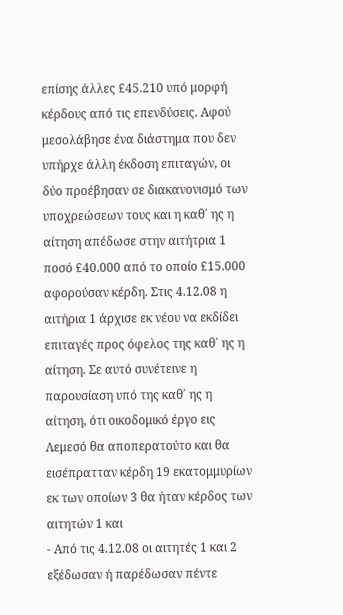επίσης άλλες £45.210 υπό μορφή κέρδους από τις επενδύσεις. Αφού μεσολάβησε ένα διάστημα που δεν υπήρχε άλλη έκδοση επιταγών, οι δύο προέβησαν σε διακανονισμό των υποχρεώσεων τους και η καθ΄ ης η αίτηση απέδωσε στην αιτήτρια 1 ποσό £40.000 από το οποίο £15.000 αφορούσαν κέρδη. Στις 4.12.08 η αιτήρια 1 άρχισε εκ νέου να εκδίδει επιταγές προς όφελος της καθ΄ ης η αίτηση. Σε αυτό συνέτεινε η παρουσίαση υπό της καθ΄ ης η αίτηση, ότι οικοδομικό έργο εις Λεμεσό θα αποπερατούτο και θα εισέπρατταν κέρδη 19 εκατομμυρίων εκ των οποίων 3 θα ήταν κέρδος των αιτητών 1 και
- Από τις 4.12.08 οι αιτητές 1 και 2 εξέδωσαν ή παρέδωσαν πέντε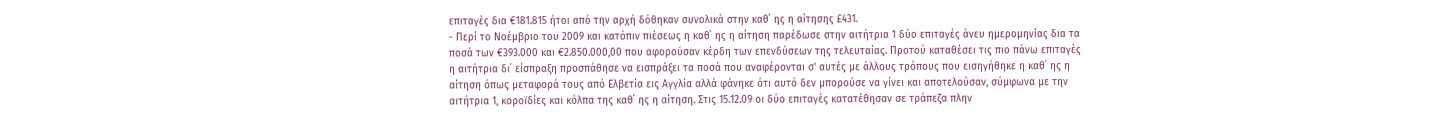επιταγές δια €181.815 ήτοι από την αρχή δόθηκαν συνολικά στην καθ΄ ης η αίτησης £431.
- Περί το Νοέμβριο του 2009 και κατόπιν πιέσεως η καθ΄ ης η αίτηση παρέδωσε στην αιτήτρια 1 δύο επιταγές άνευ ημερομηνίας δια τα ποσά των €393.000 και €2.850.000,00 που αφορούσαν κέρδη των επενδύσεων της τελευταίας. Προτού καταθέσει τις πιο πάνω επιταγές η αιτήτρια δι΄ είσπραξη προσπάθησε να εισπράξει τα ποσά που αναφέρονται σ' αυτές με άλλους τρόπους που εισηγήθηκε η καθ΄ ης η αίτηση όπως μεταφορά τους από Ελβετία εις Αγγλία αλλά φάνηκε ότι αυτό δεν μπορούσε να γίνει και αποτελούσαν, σύμφωνα με την αιτήτρια 1, κοροϊδίες και κόλπα της καθ΄ ης η αίτηση. Στις 15.12.09 οι δύο επιταγές κατατέθησαν σε τράπεζα πλην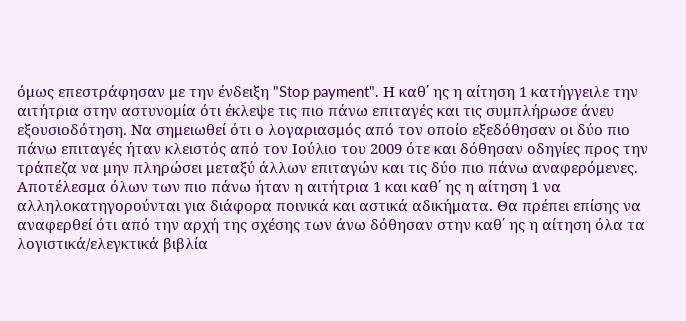όμως επεστράφησαν με την ένδειξη "Stop payment". Η καθ΄ ης η αίτηση 1 κατήγγειλε την αιτήτρια στην αστυνομία ότι έκλεψε τις πιο πάνω επιταγές και τις συμπλήρωσε άνευ εξουσιοδότηση. Να σημειωθεί ότι ο λογαριασμός από τον οποίο εξεδόθησαν οι δύο πιο πάνω επιταγές ήταν κλειστός από τον Ιούλιο του 2009 ότε και δόθησαν οδηγίες προς την τράπεζα να μην πληρώσει μεταξύ άλλων επιταγών και τις δύο πιο πάνω αναφερόμενες. Αποτέλεσμα όλων των πιο πάνω ήταν η αιτήτρια 1 και καθ΄ ης η αίτηση 1 να αλληλοκατηγορούνται για διάφορα ποινικά και αστικά αδικήματα. Θα πρέπει επίσης να αναφερθεί ότι από την αρχή της σχέσης των άνω δόθησαν στην καθ΄ ης η αίτηση όλα τα λογιστικά/ελεγκτικά βιβλία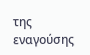της εναγούσης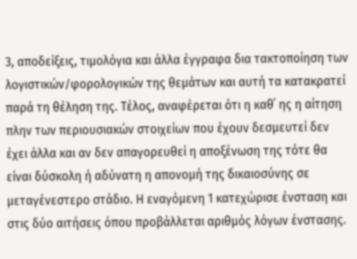3, αποδείξεις, τιμολόγια και άλλα έγγραφα δια τακτοποίηση των λογιστικών/φορολογικών της θεμάτων και αυτή τα κατακρατεί παρά τη θέληση της. Τέλος, αναφέρεται ότι η καθ΄ ης η αίτηση πλην των περιουσιακών στοιχείων που έχουν δεσμευτεί δεν έχει άλλα και αν δεν απαγορευθεί η αποξένωση της τότε θα είναι δύσκολη ή αδύνατη η απονομή της δικαιοσύνης σε μεταγένεστερο στάδιο. Η εναγόμενη 1 κατεχώρισε ένσταση και στις δύο αιτήσεις όπου προβάλλεται αριθμός λόγων ένστασης.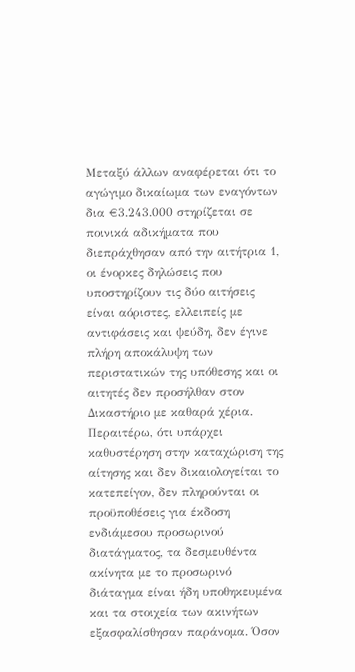Μεταξύ άλλων αναφέρεται ότι το αγώγιμο δικαίωμα των εναγόντων δια €3.243.000 στηρίζεται σε ποινικά αδικήματα που διεπράχθησαν από την αιτήτρια 1, οι ένορκες δηλώσεις που υποστηρίζουν τις δύο αιτήσεις είναι αόριστες, ελλειπείς με αντιφάσεις και ψεύδη, δεν έγινε πλήρη αποκάλυψη των περιστατικών της υπόθεσης και οι αιτητές δεν προσήλθαν στον Δικαστήριο με καθαρά χέρια. Περαιτέρω, ότι υπάρχει καθυστέρηση στην καταχώριση της αίτησης και δεν δικαιολογείται το κατεπείγον, δεν πληρούνται οι προϋποθέσεις για έκδοση ενδιάμεσου προσωρινού διατάγματος, τα δεσμευθέντα ακίνητα με το προσωρινό διάταγμα είναι ήδη υποθηκευμένα και τα στοιχεία των ακινήτων εξασφαλίσθησαν παράνομα. Όσον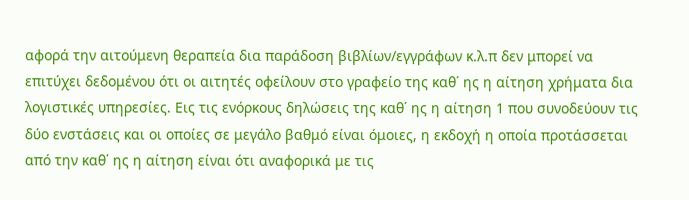αφορά την αιτούμενη θεραπεία δια παράδοση βιβλίων/εγγράφων κ.λ.π δεν μπορεί να επιτύχει δεδομένου ότι οι αιτητές οφείλουν στο γραφείο της καθ΄ ης η αίτηση χρήματα δια λογιστικές υπηρεσίες. Εις τις ενόρκους δηλώσεις της καθ΄ ης η αίτηση 1 που συνοδεύουν τις δύο ενστάσεις και οι οποίες σε μεγάλο βαθμό είναι όμοιες, η εκδοχή η οποία προτάσσεται από την καθ΄ ης η αίτηση είναι ότι αναφορικά με τις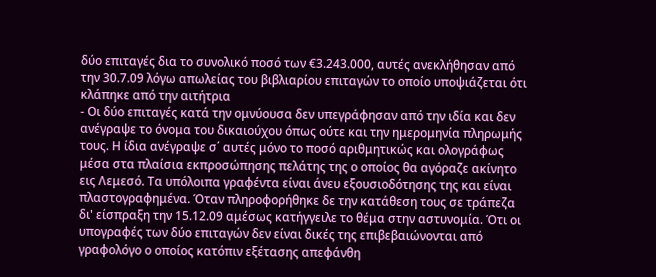δύο επιταγές δια το συνολικό ποσό των €3.243.000, αυτές ανεκλήθησαν από την 30.7.09 λόγω απωλείας του βιβλιαρίου επιταγών το οποίο υποψιάζεται ότι κλάπηκε από την αιτήτρια
- Οι δύο επιταγές κατά την ομνύουσα δεν υπεγράφησαν από την ιδία και δεν ανέγραψε το όνομα του δικαιούχου όπως ούτε και την ημερομηνία πληρωμής τους. Η ίδια ανέγραψε σ΄ αυτές μόνο το ποσό αριθμητικώς και ολογράφως μέσα στα πλαίσια εκπροσώπησης πελάτης της ο οποίος θα αγόραζε ακίνητο εις Λεμεσό. Τα υπόλοιπα γραφέντα είναι άνευ εξουσιοδότησης της και είναι πλαστογραφημένα. Όταν πληροφορήθηκε δε την κατάθεση τους σε τράπεζα δι' είσπραξη την 15.12.09 αμέσως κατήγγειλε το θέμα στην αστυνομία. Ότι οι υπογραφές των δύο επιταγών δεν είναι δικές της επιβεβαιώνονται από γραφολόγο ο οποίος κατόπιν εξέτασης απεφάνθη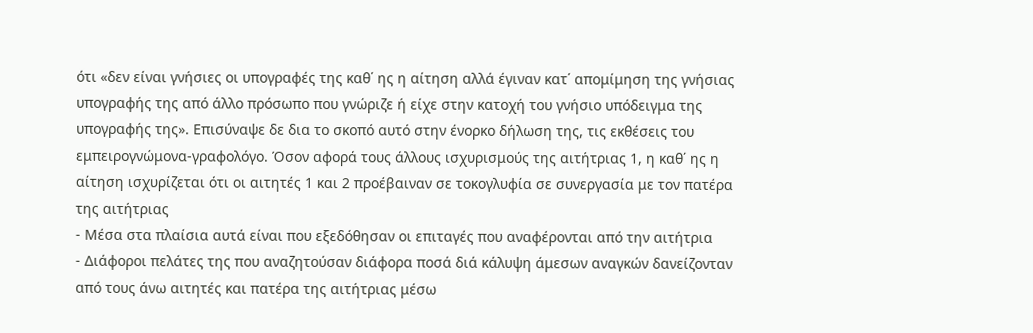ότι «δεν είναι γνήσιες οι υπογραφές της καθ΄ ης η αίτηση αλλά έγιναν κατ΄ απομίμηση της γνήσιας υπογραφής της από άλλο πρόσωπο που γνώριζε ή είχε στην κατοχή του γνήσιο υπόδειγμα της υπογραφής της». Επισύναψε δε δια το σκοπό αυτό στην ένορκο δήλωση της, τις εκθέσεις του εμπειρογνώμονα-γραφολόγο. Όσον αφορά τους άλλους ισχυρισμούς της αιτήτριας 1, η καθ΄ ης η αίτηση ισχυρίζεται ότι οι αιτητές 1 και 2 προέβαιναν σε τοκογλυφία σε συνεργασία με τον πατέρα της αιτήτριας
- Μέσα στα πλαίσια αυτά είναι που εξεδόθησαν οι επιταγές που αναφέρονται από την αιτήτρια
- Διάφοροι πελάτες της που αναζητούσαν διάφορα ποσά διά κάλυψη άμεσων αναγκών δανείζονταν από τους άνω αιτητές και πατέρα της αιτήτριας μέσω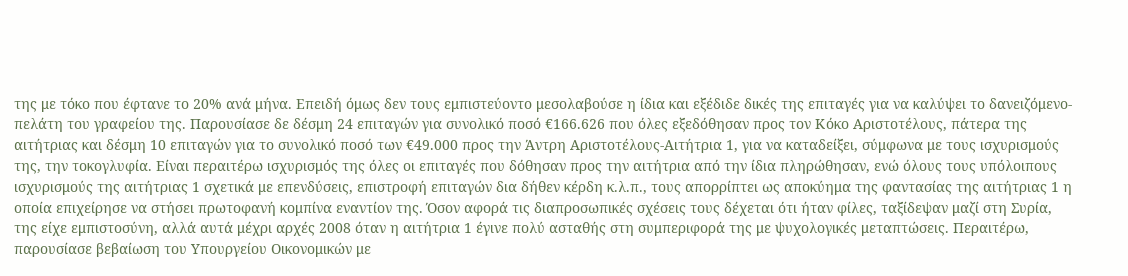της με τόκο που έφτανε το 20% ανά μήνα. Επειδή όμως δεν τους εμπιστεύοντο μεσολαβούσε η ίδια και εξέδιδε δικές της επιταγές για να καλύψει το δανειζόμενο-πελάτη του γραφείου της. Παρουσίασε δε δέσμη 24 επιταγών για συνολικό ποσό €166.626 που όλες εξεδόθησαν προς τον Κόκο Αριστοτέλους, πάτερα της αιτήτριας και δέσμη 10 επιταγών για το συνολικό ποσό των €49.000 προς την Άντρη Αριστοτέλους-Αιτήτρια 1, για να καταδείξει, σύμφωνα με τους ισχυρισμούς της, την τοκογλυφία. Είναι περαιτέρω ισχυρισμός της όλες οι επιταγές που δόθησαν προς την αιτήτρια από την ίδια πληρώθησαν, ενώ όλους τους υπόλοιπους ισχυρισμούς της αιτήτριας 1 σχετικά με επενδύσεις, επιστροφή επιταγών δια δήθεν κέρδη κ.λ.π., τους απορρίπτει ως αποκύημα της φαντασίας της αιτήτριας 1 η οποία επιχείρησε να στήσει πρωτοφανή κομπίνα εναντίον της. Όσον αφορά τις διαπροσωπικές σχέσεις τους δέχεται ότι ήταν φίλες, ταξίδεψαν μαζί στη Συρία, της είχε εμπιστοσύνη, αλλά αυτά μέχρι αρχές 2008 όταν η αιτήτρια 1 έγινε πολύ ασταθής στη συμπεριφορά της με ψυχολογικές μεταπτώσεις. Περαιτέρω, παρουσίασε βεβαίωση του Υπουργείου Οικονομικών με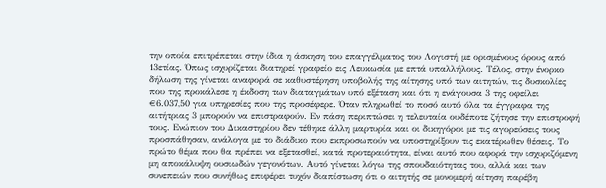την οποία επιτρέπεται στην ίδια η άσκηση του επαγγέλματος του Λογιστή με ορισμένους όρους από 13ετίας. Όπως ισχυρίζεται διατηρεί γραφείο εις Λευκωσία με επτά υπαλλήλους. Τέλος, στην ένορκο δήλωση της γίνεται αναφορά σε καθυστέρηση υποβολής της αίτησης υπό των αιτητών, τις δυσκολίες που της προκάλεσε η έκδοση των διαταγμάτων υπό εξέταση και ότι η ενάγουσα 3 της οφείλει €6.037,50 για υπηρεσίες που της προσέφερε. Όταν πληρωθεί το ποσό αυτό όλα τα έγγραφα της αιτήτριας 3 μπορούν να επιστραφούν. Εν πάση περιπτώσει η τελευταία ουδέποτε ζήτησε την επιστροφή τους. Ενώπιον του Δικαστηρίου δεν τέθηκε άλλη μαρτυρία και οι δικηγόροι με τις αγορεύσεις τους προσπάθησαν, ανάλογα με το διάδικο που εκπροσωπούν να υποστηρίξουν τις εκατέρωθεν θέσεις. Το πρώτο θέμα που θα πρέπει να εξετασθεί, κατά προτεραιότητα, είναι αυτό που αφορά την ισχυριζόμενη μη αποκάλυψη ουσιωδών γεγονότων. Αυτό γίνεται λόγω της σπουδαιότητας του, αλλά και των συνεπειών που συνήθως επιφέρει τυχόν διαπίστωση ότι ο αιτητής σε μονομερή αίτηση παρέβη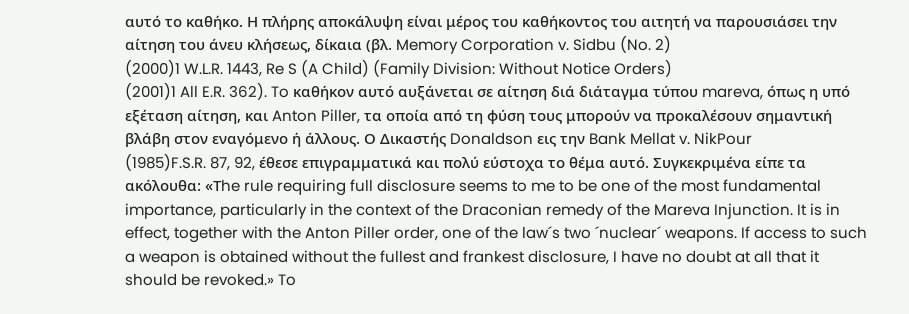αυτό το καθήκο. Η πλήρης αποκάλυψη είναι μέρος του καθήκοντος του αιτητή να παρουσιάσει την αίτηση του άνευ κλήσεως, δίκαια (βλ. Memory Corporation v. Sidbu (No. 2)
(2000)1 W.L.R. 1443, Re S (A Child) (Family Division: Without Notice Orders)
(2001)1 All E.R. 362). To καθήκον αυτό αυξάνεται σε αίτηση διά διάταγμα τύπου mareva, όπως η υπό εξέταση αίτηση, και Anton Piller, τα οποία από τη φύση τους μπορούν να προκαλέσουν σημαντική βλάβη στον εναγόμενο ή άλλους. Ο Δικαστής Donaldson εις την Bank Mellat v. NikPour
(1985)F.S.R. 87, 92, έθεσε επιγραμματικά και πολύ εύστοχα το θέμα αυτό. Συγκεκριμένα είπε τα ακόλουθα: «Τhe rule requiring full disclosure seems to me to be one of the most fundamental importance, particularly in the context of the Draconian remedy of the Mareva Injunction. It is in effect, together with the Anton Piller order, one of the law´s two ´nuclear´ weapons. If access to such a weapon is obtained without the fullest and frankest disclosure, I have no doubt at all that it should be revoked.» To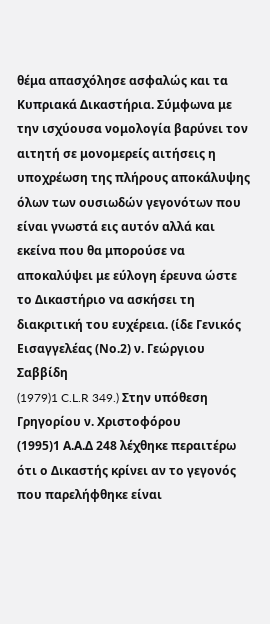θέμα απασχόλησε ασφαλώς και τα Κυπριακά Δικαστήρια. Σύμφωνα με την ισχύουσα νομολογία βαρύνει τον αιτητή σε μονομερείς αιτήσεις η υποχρέωση της πλήρους αποκάλυψης όλων των ουσιωδών γεγονότων που είναι γνωστά εις αυτόν αλλά και εκείνα που θα μπορούσε να αποκαλύψει με εύλογη έρευνα ώστε το Δικαστήριο να ασκήσει τη διακριτική του ευχέρεια. (ίδε Γενικός Εισαγγελέας (Νο.2) ν. Γεώργιου Σαββίδη
(1979)1 C.L.R 349.) Στην υπόθεση Γρηγορίου ν. Χριστοφόρου
(1995)1 Α.Α.Δ 248 λέχθηκε περαιτέρω ότι ο Δικαστής κρίνει αν το γεγονός που παρελήφθηκε είναι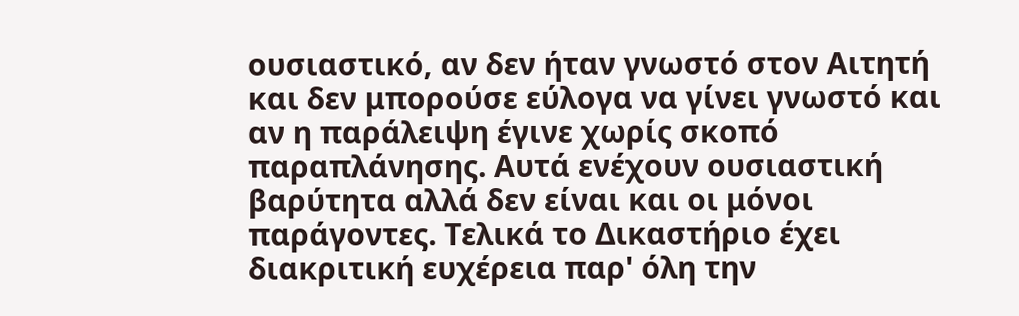ουσιαστικό, αν δεν ήταν γνωστό στον Αιτητή και δεν μπορούσε εύλογα να γίνει γνωστό και αν η παράλειψη έγινε χωρίς σκοπό παραπλάνησης. Αυτά ενέχουν ουσιαστική βαρύτητα αλλά δεν είναι και οι μόνοι παράγοντες. Τελικά το Δικαστήριο έχει διακριτική ευχέρεια παρ' όλη την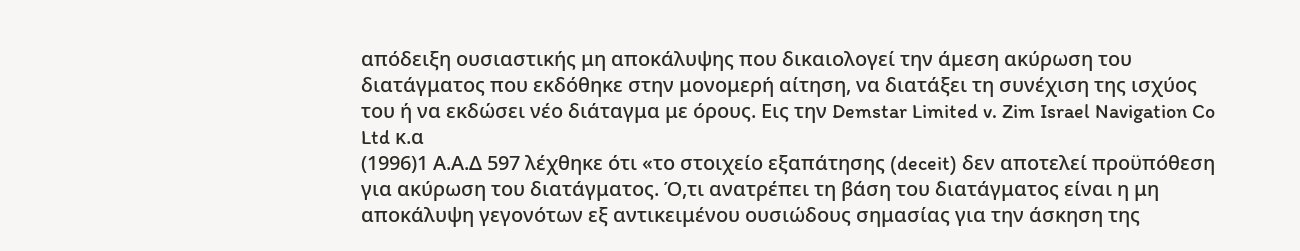απόδειξη ουσιαστικής μη αποκάλυψης που δικαιολογεί την άμεση ακύρωση του διατάγματος που εκδόθηκε στην μονομερή αίτηση, να διατάξει τη συνέχιση της ισχύος του ή να εκδώσει νέο διάταγμα με όρους. Εις την Demstar Limited v. Zim Israel Navigation Co Ltd κ.α
(1996)1 Α.Α.Δ 597 λέχθηκε ότι «το στοιχείο εξαπάτησης (deceit) δεν αποτελεί προϋπόθεση για ακύρωση του διατάγματος. Ό,τι ανατρέπει τη βάση του διατάγματος είναι η μη αποκάλυψη γεγονότων εξ αντικειμένου ουσιώδους σημασίας για την άσκηση της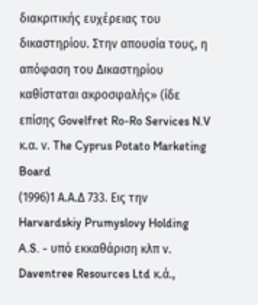διακριτικής ευχέρειας του δικαστηρίου. Στην απουσία τους, η απόφαση του Δικαστηρίου καθίσταται ακροσφαλής» (ίδε επίσης Govelfret Ro-Ro Services N.V κ.α. ν. The Cyprus Potato Marketing Board
(1996)1 Α.Α.Δ 733. Εις την Harvardskiy Prumyslovy Holding A.S. - υπό εκκαθάριση κλπ ν. Daventree Resources Ltd κ.ά.,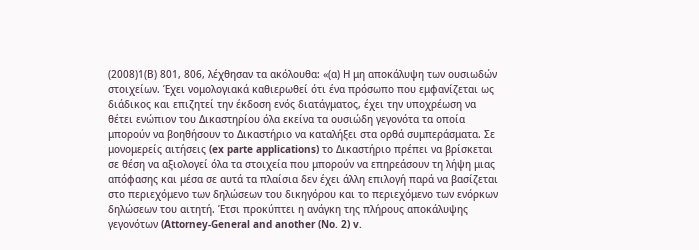(2008)1(Β) 801, 806, λέχθησαν τα ακόλουθα: «(α) Η μη αποκάλυψη των ουσιωδών στοιχείων. Έχει νομολογιακά καθιερωθεί ότι ένα πρόσωπο που εμφανίζεται ως διάδικος και επιζητεί την έκδοση ενός διατάγματος, έχει την υποχρέωση να θέτει ενώπιον του Δικαστηρίου όλα εκείνα τα ουσιώδη γεγονότα τα οποία μπορούν να βοηθήσουν το Δικαστήριο να καταλήξει στα ορθά συμπεράσματα. Σε μονομερείς αιτήσεις (ex parte applications) το Δικαστήριο πρέπει να βρίσκεται σε θέση να αξιολογεί όλα τα στοιχεία που μπορούν να επηρεάσουν τη λήψη μιας απόφασης και μέσα σε αυτά τα πλαίσια δεν έχει άλλη επιλογή παρά να βασίζεται στο περιεχόμενο των δηλώσεων του δικηγόρου και το περιεχόμενο των ενόρκων δηλώσεων του αιτητή. Έτσι προκύπτει η ανάγκη της πλήρους αποκάλυψης γεγονότων (Attorney-General and another (No. 2) v.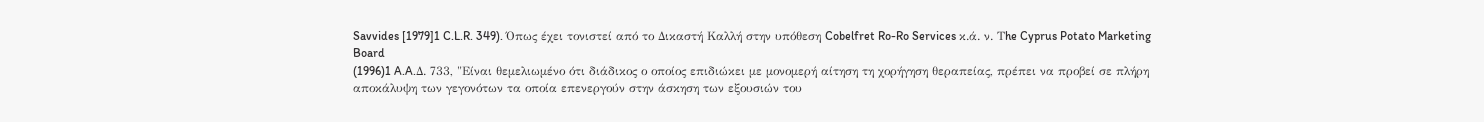Savvides [1979]1 C.L.R. 349). Όπως έχει τονιστεί από το Δικαστή Καλλή στην υπόθεση Cobelfret Ro-Ro Services κ.ά. ν. Τhe Cyprus Potato Marketing Board
(1996)1 A.A.Δ. 733, "Είναι θεμελιωμένο ότι διάδικος ο οποίος επιδιώκει με μονομερή αίτηση τη χορήγηση θεραπείας, πρέπει να προβεί σε πλήρη αποκάλυψη των γεγονότων τα οποία επενεργούν στην άσκηση των εξουσιών του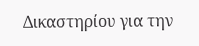Δικαστηρίου για την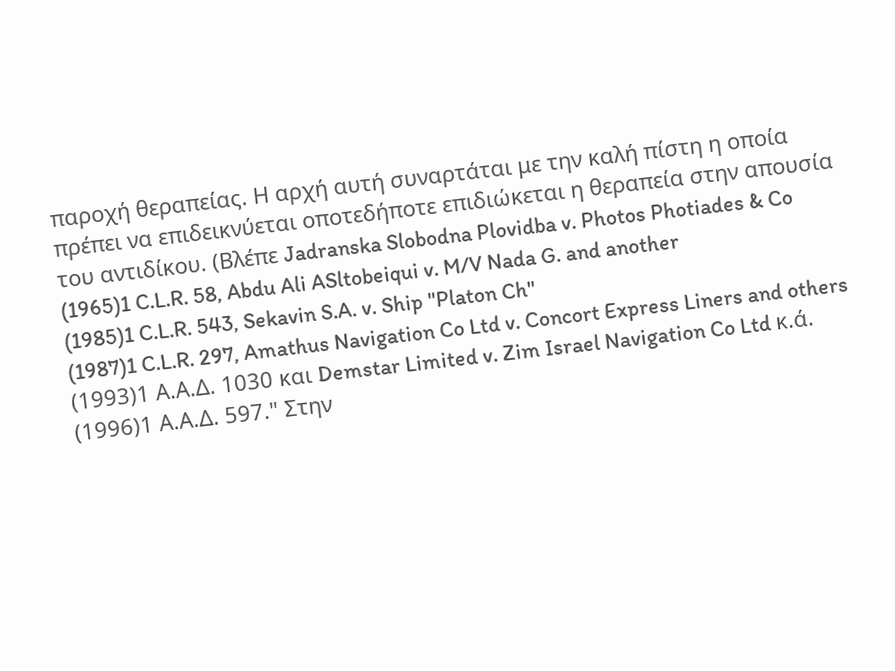παροχή θεραπείας. Η αρχή αυτή συναρτάται με την καλή πίστη η οποία πρέπει να επιδεικνύεται οποτεδήποτε επιδιώκεται η θεραπεία στην απουσία του αντιδίκου. (Βλέπε Jadranska Slobodna Plovidba v. Photos Photiades & Co
(1965)1 C.L.R. 58, Abdu Ali ASltobeiqui v. M/V Nada G. and another
(1985)1 C.L.R. 543, Sekavin S.A. v. Ship "Platon Ch"
(1987)1 C.L.R. 297, Amathus Navigation Co Ltd v. Concort Express Liners and others
(1993)1 Α.Α.Δ. 1030 και Demstar Limited v. Zim Israel Navigation Co Ltd κ.ά.
(1996)1 Α.Α.Δ. 597." Στην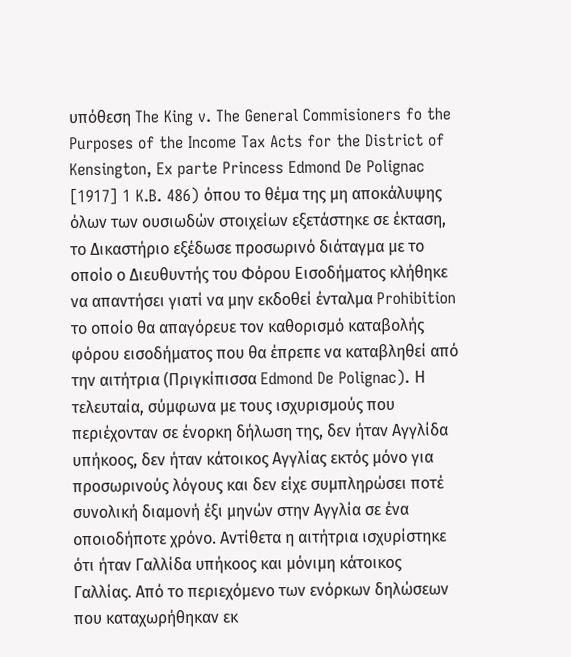υπόθεση The King v. The General Commisioners fo the Purposes of the Income Tax Acts for the District of Kensington, Ex parte Princess Edmond De Polignac [1917] 1 K.B. 486) όπου το θέμα της μη αποκάλυψης όλων των ουσιωδών στοιχείων εξετάστηκε σε έκταση, το Δικαστήριο εξέδωσε προσωρινό διάταγμα με το οποίο ο Διευθυντής του Φόρου Εισοδήματος κλήθηκε να απαντήσει γιατί να μην εκδοθεί ένταλμα Prohibition το οποίο θα απαγόρευε τον καθορισμό καταβολής φόρου εισοδήματος που θα έπρεπε να καταβληθεί από την αιτήτρια (Πριγκίπισσα Edmond De Polignac). Η τελευταία, σύμφωνα με τους ισχυρισμούς που περιέχονταν σε ένορκη δήλωση της, δεν ήταν Αγγλίδα υπήκοος, δεν ήταν κάτοικος Αγγλίας εκτός μόνο για προσωρινούς λόγους και δεν είχε συμπληρώσει ποτέ συνολική διαμονή έξι μηνών στην Αγγλία σε ένα οποιοδήποτε χρόνο. Αντίθετα η αιτήτρια ισχυρίστηκε ότι ήταν Γαλλίδα υπήκοος και μόνιμη κάτοικος Γαλλίας. Από το περιεχόμενο των ενόρκων δηλώσεων που καταχωρήθηκαν εκ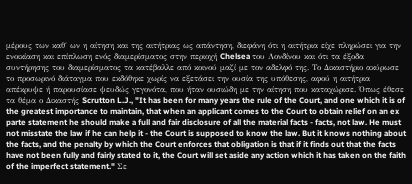μέρους των καθ΄ ων η αίτηση και της αιτήτριας ως απάντηση, διεφάνη ότι η αιτήτρια είχε πληρώσει για την ενοικίαση και επίπλωση ενός διαμερίσματος στην περιοχή Chelsea του Λονδίνου και ότι τα έξοδα συντήρησης του διαμερίσματος τα κατέβαλλε από κοινού μαζί με τον αδελφό της. Το Δικαστήριο ακύρωσε το προσωρινό διάταγμα που εκδόθηκε χωρίς να εξετάσει την ουσία της υπόθεσης, αφού η αιτήτρια απέκρυψε ή παρουσίασε ψευδώς γεγονότα, που ήταν ουσιώδη με την αίτηση που καταχώρισε. Όπως έθεσε τα θέμα ο Δικαστής Scrutton L.J., "It has been for many years the rule of the Court, and one which it is of the greatest importance to maintain, that when an applicant comes to the Court to obtain relief on an ex parte statement he should make a full and fair disclosure of all the material facts - facts, not law. He must not misstate the law if he can help it - the Court is supposed to know the law. But it knows nothing about the facts, and the penalty by which the Court enforces that obligation is that if it finds out that the facts have not been fully and fairly stated to it, the Court will set aside any action which it has taken on the faith of the imperfect statement." Σε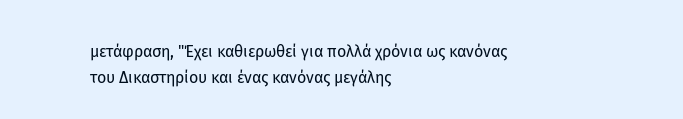μετάφραση, "Έχει καθιερωθεί για πολλά χρόνια ως κανόνας του Δικαστηρίου και ένας κανόνας μεγάλης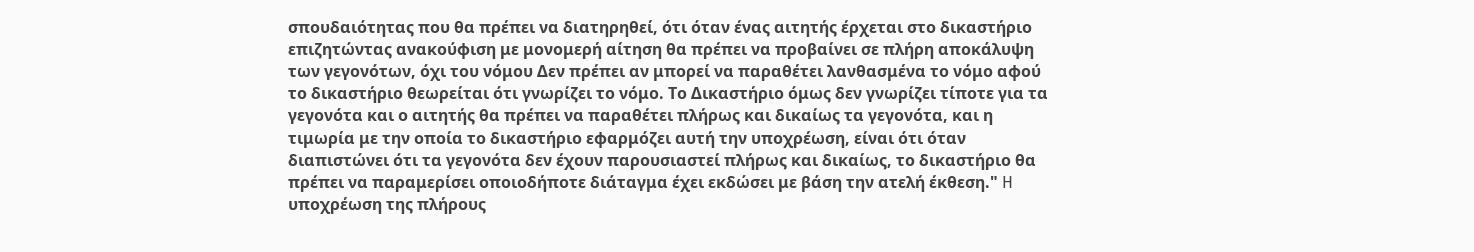σπουδαιότητας που θα πρέπει να διατηρηθεί, ότι όταν ένας αιτητής έρχεται στο δικαστήριο επιζητώντας ανακούφιση με μονομερή αίτηση θα πρέπει να προβαίνει σε πλήρη αποκάλυψη των γεγονότων, όχι του νόμου Δεν πρέπει αν μπορεί να παραθέτει λανθασμένα το νόμο αφού το δικαστήριο θεωρείται ότι γνωρίζει το νόμο. Το Δικαστήριο όμως δεν γνωρίζει τίποτε για τα γεγονότα και ο αιτητής θα πρέπει να παραθέτει πλήρως και δικαίως τα γεγονότα, και η τιμωρία με την οποία το δικαστήριο εφαρμόζει αυτή την υποχρέωση, είναι ότι όταν διαπιστώνει ότι τα γεγονότα δεν έχουν παρουσιαστεί πλήρως και δικαίως, το δικαστήριο θα πρέπει να παραμερίσει οποιοδήποτε διάταγμα έχει εκδώσει με βάση την ατελή έκθεση." H υποχρέωση της πλήρους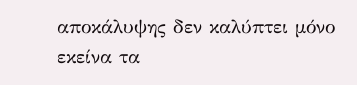αποκάλυψης δεν καλύπτει μόνο εκείνα τα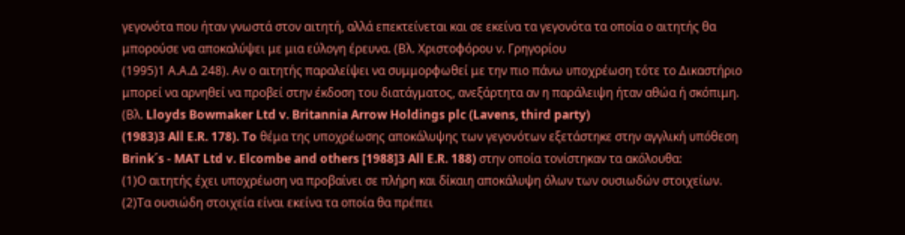γεγονότα που ήταν γνωστά στον αιτητή, αλλά επεκτείνεται και σε εκείνα τα γεγονότα τα οποία ο αιτητής θα μπορούσε να αποκαλύψει με μια εύλογη έρευνα. (Βλ. Χριστοφόρου ν. Γρηγορίου
(1995)1 Α.Α.Δ 248). Αν ο αιτητής παραλείψει να συμμορφωθεί με την πιο πάνω υποχρέωση τότε το Δικαστήριο μπορεί να αρνηθεί να προβεί στην έκδοση του διατάγματος, ανεξάρτητα αν η παράλειψη ήταν αθώα ή σκόπιμη. (Βλ. Lloyds Bowmaker Ltd v. Britannia Arrow Holdings plc (Lavens, third party)
(1983)3 All E.R. 178). To θέμα της υποχρέωσης αποκάλυψης των γεγονότων εξετάστηκε στην αγγλική υπόθεση Brink´s - MAT Ltd v. Elcombe and others [1988]3 All E.R. 188) στην οποία τονίστηκαν τα ακόλουθα:
(1)Ο αιτητής έχει υποχρέωση να προβαίνει σε πλήρη και δίκαιη αποκάλυψη όλων των ουσιωδών στοιχείων.
(2)Τα ουσιώδη στοιχεία είναι εκείνα τα οποία θα πρέπει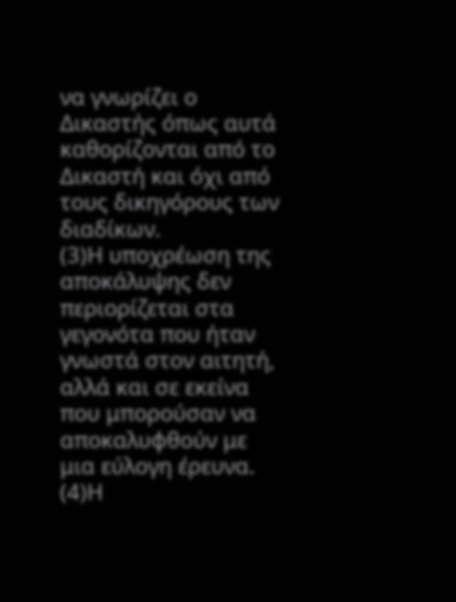να γνωρίζει ο Δικαστής όπως αυτά καθορίζονται από το Δικαστή και όχι από τους δικηγόρους των διαδίκων.
(3)Η υποχρέωση της αποκάλυψης δεν περιορίζεται στα γεγονότα που ήταν γνωστά στον αιτητή, αλλά και σε εκείνα που μπορούσαν να αποκαλυφθούν με μια εύλογη έρευνα.
(4)Η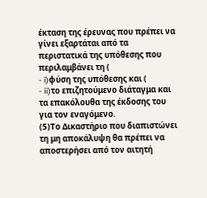έκταση της έρευνας που πρέπει να γίνει εξαρτάται από τα περιστατικά της υπόθεσης που περιλαμβάνει τη (
- i)φύση της υπόθεσης και (
- ii)το επιζητούμενο διάταγμα και τα επακόλουθα της έκδοσης του για τον εναγόμενο.
(5)Το Δικαστήριο που διαπιστώνει τη μη αποκάλυψη θα πρέπει να αποστερήσει από τον αιτητή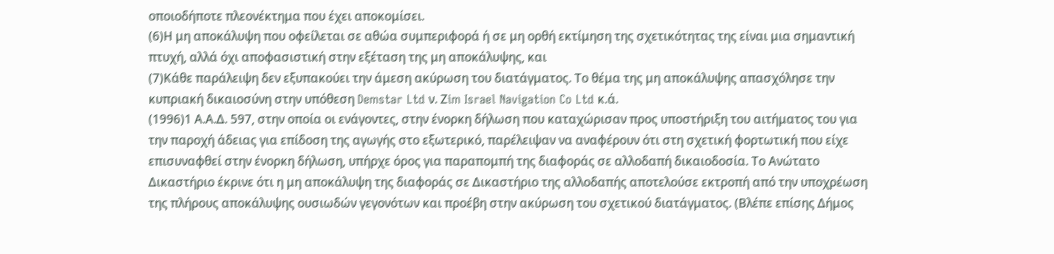οποιοδήποτε πλεονέκτημα που έχει αποκομίσει.
(6)Η μη αποκάλυψη που οφείλεται σε αθώα συμπεριφορά ή σε μη ορθή εκτίμηση της σχετικότητας της είναι μια σημαντική πτυχή, αλλά όχι αποφασιστική στην εξέταση της μη αποκάλυψης, και
(7)Κάθε παράλειψη δεν εξυπακούει την άμεση ακύρωση του διατάγματος. Το θέμα της μη αποκάλυψης απασχόλησε την κυπριακή δικαιοσύνη στην υπόθεση Demstar Ltd ν. Ζim Israel Navigation Co Ltd κ.ά.
(1996)1 Α.Α.Δ. 597, στην οποία οι ενάγοντες, στην ένορκη δήλωση που καταχώρισαν προς υποστήριξη του αιτήματος του για την παροχή άδειας για επίδοση της αγωγής στο εξωτερικό, παρέλειψαν να αναφέρουν ότι στη σχετική φορτωτική που είχε επισυναφθεί στην ένορκη δήλωση, υπήρχε όρος για παραπομπή της διαφοράς σε αλλοδαπή δικαιοδοσία. Το Ανώτατο Δικαστήριο έκρινε ότι η μη αποκάλυψη της διαφοράς σε Δικαστήριο της αλλοδαπής αποτελούσε εκτροπή από την υποχρέωση της πλήρους αποκάλυψης ουσιωδών γεγονότων και προέβη στην ακύρωση του σχετικού διατάγματος. (Βλέπε επίσης Δήμος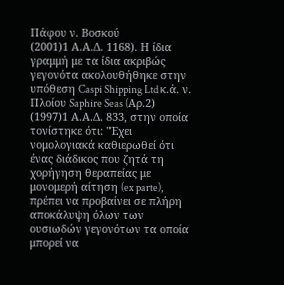Πάφου ν. Βοσκού
(2001)1 Α.Α.Δ. 1168). Η ίδια γραμμή με τα ίδια ακριβώς γεγονότα ακολουθήθηκε στην υπόθεση Caspi Shipping Ltd κ.ά. ν. Πλοίου Saphire Seas (Aρ.2)
(1997)1 Α.Α.Δ. 833, στην οποία τονίστηκε ότι: "Έχει νομολογιακά καθιερωθεί ότι ένας διάδικος που ζητά τη χορήγηση θεραπείας με μονομερή αίτηση (ex parte), πρέπει να προβαίνει σε πλήρη αποκάλυψη όλων των ουσιωδών γεγονότων τα οποία μπορεί να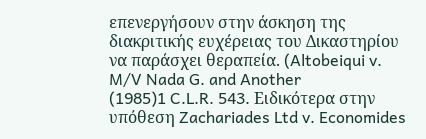επενεργήσουν στην άσκηση της διακριτικής ευχέρειας του Δικαστηρίου να παράσχει θεραπεία. (Altobeiqui v. M/V Nada G. and Another
(1985)1 C.L.R. 543. Ειδικότερα στην υπόθεση Zachariades Ltd v. Economides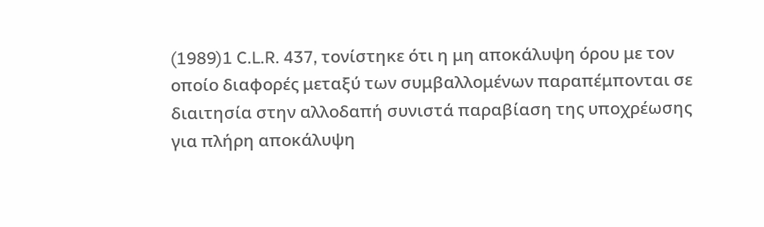(1989)1 C.L.R. 437, τονίστηκε ότι η μη αποκάλυψη όρου με τον οποίο διαφορές μεταξύ των συμβαλλομένων παραπέμπονται σε διαιτησία στην αλλοδαπή συνιστά παραβίαση της υποχρέωσης για πλήρη αποκάλυψη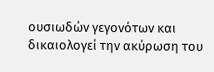ουσιωδών γεγονότων και δικαιολογεί την ακύρωση του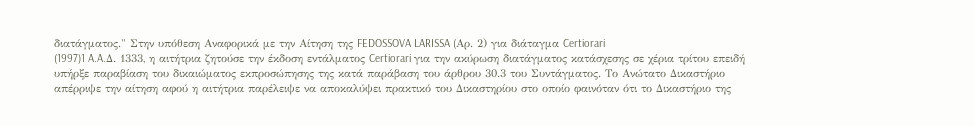διατάγματος." Στην υπόθεση Αναφορικά με την Αίτηση της FEDOSSOVA LARISSA (Aρ. 2) για διάταγμα Certiorari
(1997)1 A.A.Δ. 1333, η αιτήτρια ζητούσε την έκδοση εντάλματος Certiorari για την ακύρωση διατάγματος κατάσχεσης σε χέρια τρίτου επειδή υπήρξε παραβίαση του δικαιώματος εκπροσώπησης της κατά παράβαση του άρθρου 30.3 του Συντάγματος. Το Ανώτατο Δικαστήριο απέρριψε την αίτηση αφού η αιτήτρια παρέλειψε να αποκαλύψει πρακτικό του Δικαστηρίου στο οποίο φαινόταν ότι το Δικαστήριο της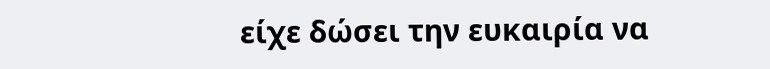είχε δώσει την ευκαιρία να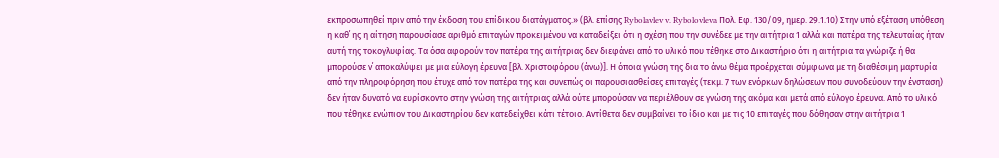εκπροσωπηθεί πριν από την έκδοση του επίδικου διατάγματος.» (βλ. επίσης Rybolavlev v. Rybolovleva Πολ. Εφ. 130/09, ημερ. 29.1.10) Στην υπό εξέταση υπόθεση η καθ΄ ης η αίτηση παρουσίασε αριθμό επιταγών προκειμένου να καταδείξει ότι η σχέση που την συνέδεε με την αιτήτρια 1 αλλά και πατέρα της τελευταίας ήταν αυτή της τοκογλυφίας. Τα όσα αφορούν τον πατέρα της αιτήτριας δεν διεφάνει από το υλικό που τέθηκε στο Δικαστήριο ότι η αιτήτρια τα γνώριζε ή θα μπορούσε ν΄ αποκαλύψει με μια εύλογη έρευνα [βλ. Χριστοφόρου (άνω)]. Η όποια γνώση της δια το άνω θέμα προέρχεται σύμφωνα με τη διαθέσιμη μαρτυρία από την πληροφόρηση που έτυχε από τον πατέρα της και συνεπώς οι παρουσιασθείσες επιταγές (τεκμ. 7 των ενόρκων δηλώσεων που συνοδεύουν την ένσταση) δεν ήταν δυνατό να ευρίσκοντο στην γνώση της αιτήτριας αλλά ούτε μπορούσαν να περιέλθουν σε γνώση της ακόμα και μετά από εύλογο έρευνα. Από το υλικό που τέθηκε ενώπιον του Δικαστηρίου δεν κατεδείχθει κάτι τέτοιο. Αντίθετα δεν συμβαίνει το ίδιο και με τις 10 επιταγές που δόθησαν στην αιτήτρια 1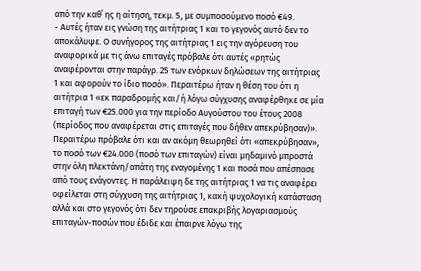από την καθ΄ ης η αίτηση, τεκμ. 5, με συμποσούμενο ποσό €49.
- Αυτές ήταν εις γνώση της αιτήτριας 1 και το γεγονός αυτό δεν το αποκάλυψε. Ο συνήγορος της αιτήτριας 1 εις την αγόρευση του αναφορικά με τις άνω επιταγές πρόβαλε ότι αυτές «ρητώς αναφέρονται στην παράγρ. 25 των ενόρκων δηλώσεων της αιτήτριας 1 και αφορούν το ίδιο ποσό». Περαιτέρω ήταν η θέση του ότι η αιτήτρια 1 «εκ παραδρομής και/ή λόγω σύγχυσης αναφέρθηκε σε μία επιταγή των €25.000 για την περίοδο Αυγούστου του έτους 2008 (περίοδος που αναφέρεται στις επιταγές που δήθεν απεκρύβησαν)». Περαιτέρω πρόβαλε ότι και αν ακόμη θεωρηθεί ότι «απεκρύβησαν», το ποσό των €24.000 (ποσό των επιταγών) είναι μηδαμινό μπροστά στην όλη πλεκτάνη/απάτη της εναγομένης 1 και ποσά που απέσπασε από τους ενάγοντες. Η παράλειψη δε της αιτήτριας 1 να τις αναφέρει οφείλεται στη σύγχυση της αιτήτριας 1, κακή ψυχολογική κατάσταση αλλά και στο γεγονός ότι δεν τηρούσε επακριβής λογαριασμούς επιταγών-ποσών που έδιδε και έπαιρνε λόγω της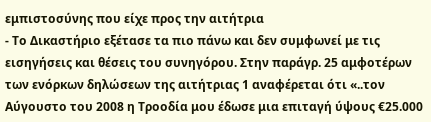εμπιστοσύνης που είχε προς την αιτήτρια
- Το Δικαστήριο εξέτασε τα πιο πάνω και δεν συμφωνεί με τις εισηγήσεις και θέσεις του συνηγόρου. Στην παράγρ. 25 αμφοτέρων των ενόρκων δηλώσεων της αιτήτριας 1 αναφέρεται ότι «..τον Αύγουστο του 2008 η Τροοδία μου έδωσε μια επιταγή ύψους €25.000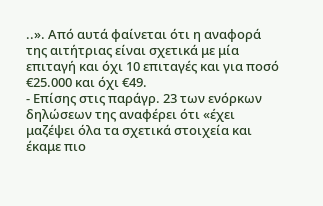..». Από αυτά φαίνεται ότι η αναφορά της αιτήτριας είναι σχετικά με μία επιταγή και όχι 10 επιταγές και για ποσό €25.000 και όχι €49.
- Επίσης στις παράγρ. 23 των ενόρκων δηλώσεων της αναφέρει ότι «έχει μαζέψει όλα τα σχετικά στοιχεία και έκαμε πιο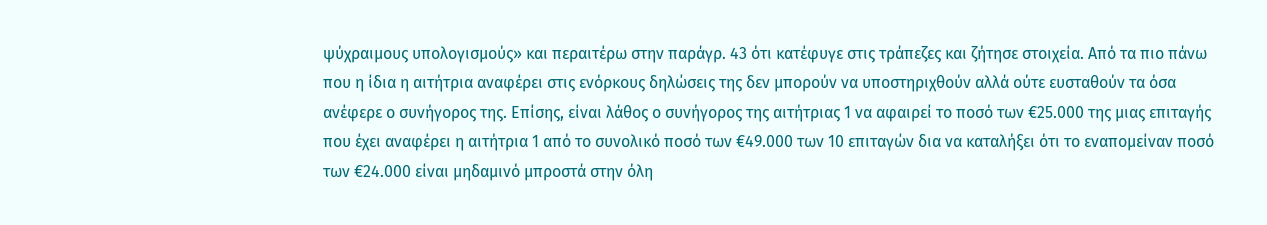ψύχραιμους υπολογισμούς» και περαιτέρω στην παράγρ. 43 ότι κατέφυγε στις τράπεζες και ζήτησε στοιχεία. Από τα πιο πάνω που η ίδια η αιτήτρια αναφέρει στις ενόρκους δηλώσεις της δεν μπορούν να υποστηριχθούν αλλά ούτε ευσταθούν τα όσα ανέφερε ο συνήγορος της. Επίσης, είναι λάθος ο συνήγορος της αιτήτριας 1 να αφαιρεί το ποσό των €25.000 της μιας επιταγής που έχει αναφέρει η αιτήτρια 1 από το συνολικό ποσό των €49.000 των 10 επιταγών δια να καταλήξει ότι το εναπομείναν ποσό των €24.000 είναι μηδαμινό μπροστά στην όλη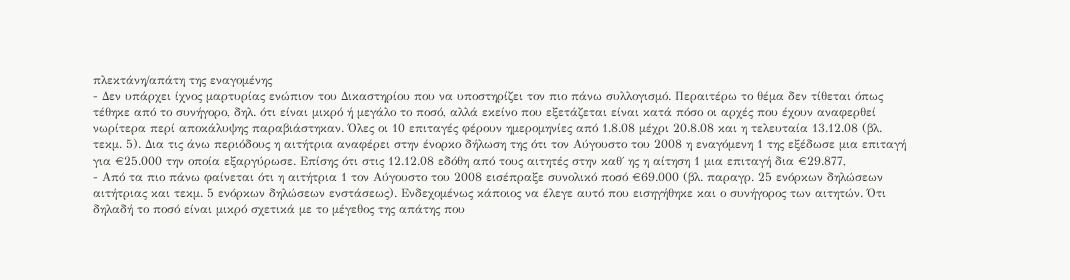πλεκτάνη/απάτη της εναγομένης
- Δεν υπάρχει ίχνος μαρτυρίας ενώπιον του Δικαστηρίου που να υποστηρίζει τον πιο πάνω συλλογισμό. Περαιτέρω το θέμα δεν τίθεται όπως τέθηκε από το συνήγορο, δηλ. ότι είναι μικρό ή μεγάλο το ποσό, αλλά εκείνο που εξετάζεται είναι κατά πόσο οι αρχές που έχουν αναφερθεί νωρίτερα περί αποκάλυψης παραβιάστηκαν. Όλες οι 10 επιταγές φέρουν ημερομηνίες από 1.8.08 μέχρι 20.8.08 και η τελευταία 13.12.08 (βλ. τεκμ. 5). Δια τις άνω περιόδους η αιτήτρια αναφέρει στην ένορκο δήλωση της ότι τον Αύγουστο του 2008 η εναγόμενη 1 της εξέδωσε μια επιταγή για €25.000 την οποία εξαργύρωσε. Επίσης ότι στις 12.12.08 εδόθη από τους αιτητές στην καθ΄ ης η αίτηση 1 μια επιταγή δια €29.877,
- Από τα πιο πάνω φαίνεται ότι η αιτήτρια 1 τον Αύγουστο του 2008 εισέπραξε συνολικό ποσό €69.000 (βλ. παραγρ. 25 ενόρκων δηλώσεων αιτήτριας και τεκμ. 5 ενόρκων δηλώσεων ενστάσεως). Ενδεχομένως κάποιος να έλεγε αυτό που εισηγήθηκε και ο συνήγορος των αιτητών. Ότι δηλαδή το ποσό είναι μικρό σχετικά με το μέγεθος της απάτης που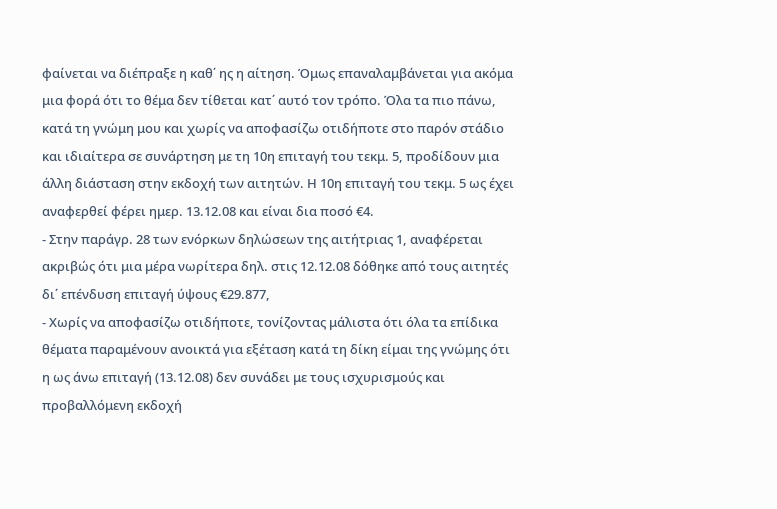φαίνεται να διέπραξε η καθ΄ ης η αίτηση. Όμως επαναλαμβάνεται για ακόμα μια φορά ότι το θέμα δεν τίθεται κατ΄ αυτό τον τρόπο. Όλα τα πιο πάνω, κατά τη γνώμη μου και χωρίς να αποφασίζω οτιδήποτε στο παρόν στάδιο και ιδιαίτερα σε συνάρτηση με τη 10η επιταγή του τεκμ. 5, προδίδουν μια άλλη διάσταση στην εκδοχή των αιτητών. Η 10η επιταγή του τεκμ. 5 ως έχει αναφερθεί φέρει ημερ. 13.12.08 και είναι δια ποσό €4.
- Στην παράγρ. 28 των ενόρκων δηλώσεων της αιτήτριας 1, αναφέρεται ακριβώς ότι μια μέρα νωρίτερα δηλ. στις 12.12.08 δόθηκε από τους αιτητές δι΄ επένδυση επιταγή ύψους €29.877,
- Χωρίς να αποφασίζω οτιδήποτε, τονίζοντας μάλιστα ότι όλα τα επίδικα θέματα παραμένουν ανοικτά για εξέταση κατά τη δίκη είμαι της γνώμης ότι η ως άνω επιταγή (13.12.08) δεν συνάδει με τους ισχυρισμούς και προβαλλόμενη εκδοχή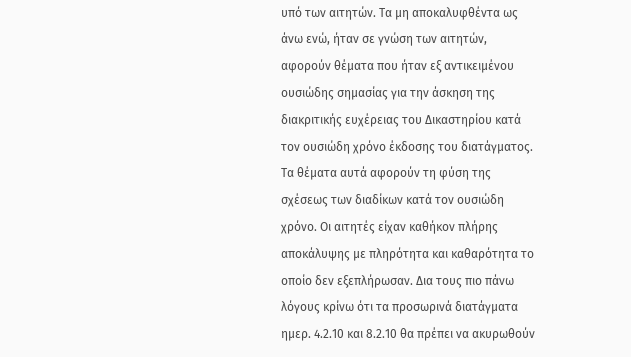υπό των αιτητών. Τα μη αποκαλυφθέντα ως άνω ενώ, ήταν σε γνώση των αιτητών, αφορούν θέματα που ήταν εξ αντικειμένου ουσιώδης σημασίας για την άσκηση της διακριτικής ευχέρειας του Δικαστηρίου κατά τον ουσιώδη χρόνο έκδοσης του διατάγματος. Τα θέματα αυτά αφορούν τη φύση της σχέσεως των διαδίκων κατά τον ουσιώδη χρόνο. Οι αιτητές είχαν καθήκον πλήρης αποκάλυψης με πληρότητα και καθαρότητα το οποίο δεν εξεπλήρωσαν. Δια τους πιο πάνω λόγους κρίνω ότι τα προσωρινά διατάγματα ημερ. 4.2.10 και 8.2.10 θα πρέπει να ακυρωθούν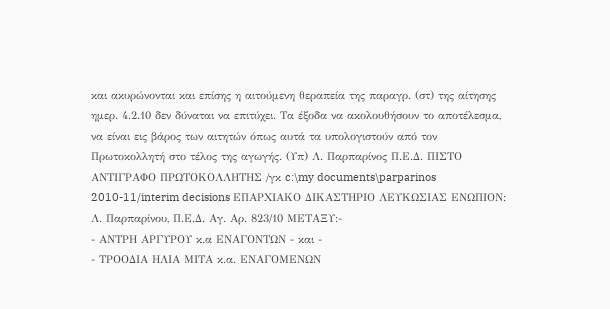και ακυρώνονται και επίσης η αιτούμενη θεραπεία της παραγρ. (στ) της αίτησης ημερ. 4.2.10 δεν δύναται να επιτύχει. Τα έξοδα να ακολουθήσουν το αποτέλεσμα, να είναι εις βάρος των αιτητών όπως αυτά τα υπολογιστούν από τον Πρωτοκολλητή στο τέλος της αγωγής. (Υπ) Λ. Παρπαρίνος Π.Ε.Δ. ΠΙΣΤΟ ΑΝΤΙΓΡΑΦΟ ΠΡΩΤΟΚΟΛΛΗΤΗΣ /γκ c:\my documents\parparinos 2010-11/interim decisions ΕΠΑΡΧΙΑΚΟ ΔΙΚΑΣΤΗΡΙΟ ΛΕΥΚΩΣΙΑΣ ΕΝΩΠΙΟΝ: Λ. Παρπαρίνου, Π.Ε.Δ. Αγ. Αρ. 823/10 ΜΕΤΑΞΥ:-
- ΑΝΤΡΗ ΑΡΓΥΡΟΥ κ.α ΕΝΑΓΟΝΤΩΝ - και -
- ΤΡΟΟΔΙΑ ΗΛΙΑ ΜΙΤΑ κ.α. ΕΝΑΓΟΜΕΝΩΝ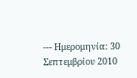--- Ημερομηνία: 30 Σεπτεμβρίου 2010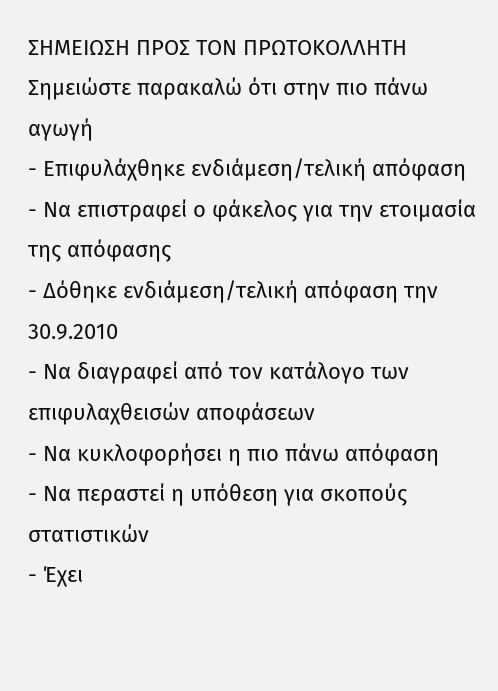ΣΗΜΕΙΩΣΗ ΠΡΟΣ ΤΟΝ ΠΡΩΤΟΚΟΛΛΗΤΗ Σημειώστε παρακαλώ ότι στην πιο πάνω αγωγή
- Επιφυλάχθηκε ενδιάμεση/τελική απόφαση
- Να επιστραφεί ο φάκελος για την ετοιμασία της απόφασης
- Δόθηκε ενδιάμεση/τελική απόφαση την 30.9.2010
- Να διαγραφεί από τον κατάλογο των επιφυλαχθεισών αποφάσεων
- Να κυκλοφορήσει η πιο πάνω απόφαση
- Να περαστεί η υπόθεση για σκοπούς στατιστικών
- Έχει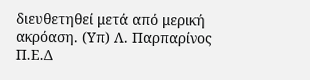διευθετηθεί μετά από μερική ακρόαση. (Υπ) Λ. Παρπαρίνος Π.Ε.Δ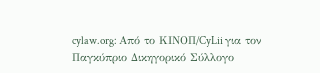cylaw.org: Από το ΚΙΝOΠ/CyLii για τον Παγκύπριο Δικηγορικό Σύλλογο